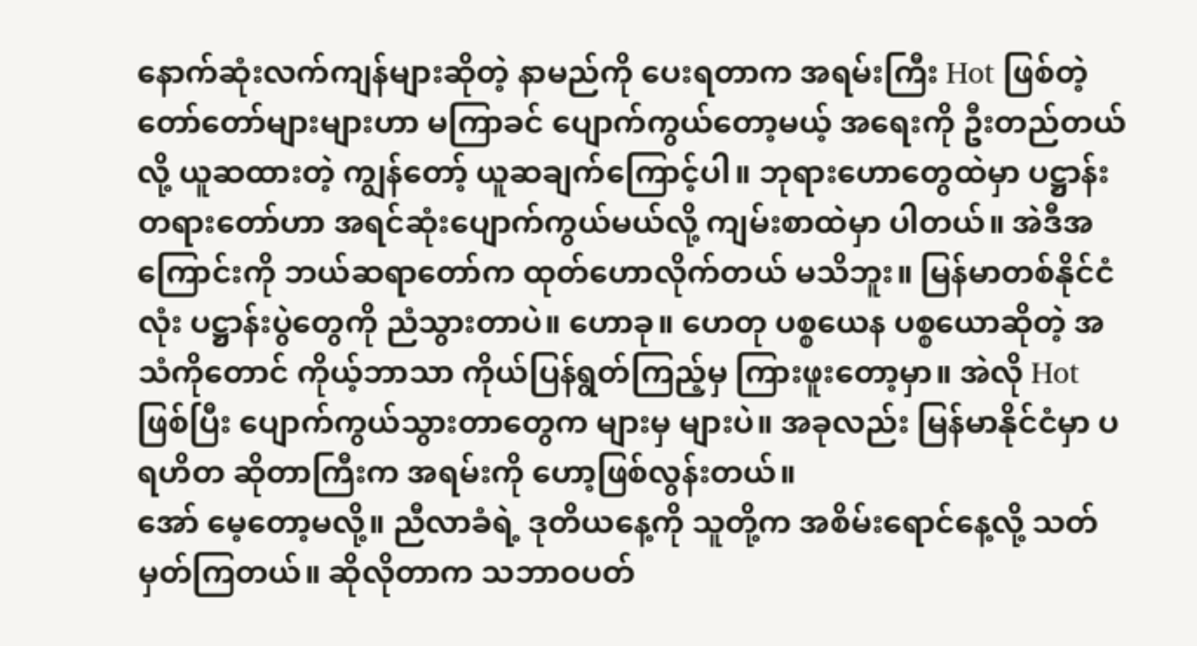နောက်ဆုံးလက်ကျန်များဆိုတဲ့ နာမည်ကို ပေးရတာက အရမ်းကြီး Hot ဖြစ်တဲ့ တော်တော်များများဟာ မကြာခင် ပျောက်ကွယ်တော့မယ့် အရေးကို ဦးတည်တယ်လို့ ယူဆထားတဲ့ ကျွန်တော့် ယူဆချက်ကြောင့်ပါ။ ဘုရားဟောတွေထဲမှာ ပဋ္ဌာန်းတရားတော်ဟာ အရင်ဆုံးပျောက်ကွယ်မယ်လို့ ကျမ်းစာထဲမှာ ပါတယ်။ အဲဒီအကြောင်းကို ဘယ်ဆရာတော်က ထုတ်ဟောလိုက်တယ် မသိဘူး။ မြန်မာတစ်နိုင်ငံလုံး ပဋ္ဌာန်းပွဲတွေကို ညံသွားတာပဲ။ ဟောခု။ ဟေတု ပစ္စယေန ပစ္စယောဆိုတဲ့ အသံကိုတောင် ကိုယ့်ဘာသာ ကိုယ်ပြန်ရွတ်ကြည့်မှ ကြားဖူးတော့မှာ။ အဲလို Hot ဖြစ်ပြီး ပျောက်ကွယ်သွားတာတွေက များမှ များပဲ။ အခုလည်း မြန်မာနိုင်ငံမှာ ပရဟိတ ဆိုတာကြီးက အရမ်းကို ဟော့ဖြစ်လွန်းတယ်။
အော် မေ့တော့မလို့။ ညီလာခံရဲ့ ဒုတိယနေ့ကို သူတို့က အစိမ်းရောင်နေ့လို့ သတ်မှတ်ကြတယ်။ ဆိုလိုတာက သဘာဝပတ်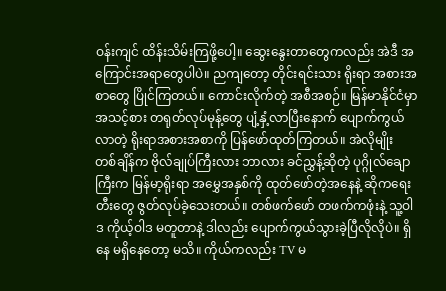ဝန်းကျင် ထိန်းသိမ်းကြဖို့ပေါ့။ ဆွေးနွေးတာတွေကလည်း အဲဒီ အကြောင်းအရာတွေပါပဲ။ ညကျတော့ တိုင်းရင်းသား ရိုးရာ အစားအစာတွေ ပြိုင်ကြတယ်။ ကောင်းလိုက်တဲ့ အစီအစဉ်။ မြန်မာနိုင်ငံမှာ အသင့်စား တရုတ်လုပ်မုန့်တွေ ပျံ့နှံ့လာပြီးနောက် ပျောက်ကွယ်လာတဲ့ ရိုးရာအစားအစာကို ပြန်ဖော်ထုတ်ကြတယ်။ အဲလိုမျိုး တစ်ချိန်က ဗိုလ်ချုပ်ကြီးလား ဘာလား ခင်ညွှန့်ဆိုတဲ့ ပုဂ္ဂိုလ်ချောကြီးက မြန်မာ့ရိုးရာ အမွှေအနှစ်ကို ထုတ်ဖော်တဲ့အနေနဲ့ ဆိုကရေးတီးတွေ ဇွတ်လုပ်ခဲ့သေးတယ်။ တစ်ဖက်ဖော် တဖက်ကဖုံးနဲ့ သူ့ဝါဒ ကိုယ့်ဝါဒ မတူတာနဲ့ ဒါလည်း ပျောက်ကွယ်သွားခဲ့ပြီလိုလိုပဲ။ ရှိနေ မရှိနေတော့ မသိ။ ကိုယ်ကလည်း TV မ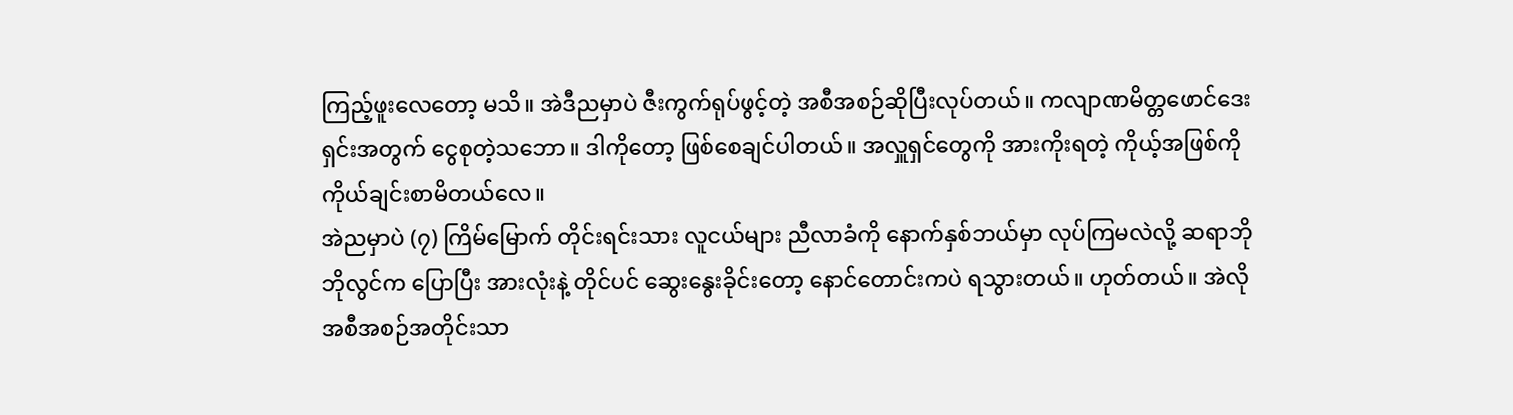ကြည့်ဖူးလေတော့ မသိ။ အဲဒီညမှာပဲ ဇီးကွက်ရုပ်ဖွင့်တဲ့ အစီအစဉ်ဆိုပြီးလုပ်တယ်။ ကလျာဏမိတ္တဖောင်ဒေးရှင်းအတွက် ငွေစုတဲ့သဘော။ ဒါကိုတော့ ဖြစ်စေချင်ပါတယ်။ အလှူရှင်တွေကို အားကိုးရတဲ့ ကိုယ့်အဖြစ်ကို ကိုယ်ချင်းစာမိတယ်လေ။
အဲညမှာပဲ (၇) ကြိမ်မြောက် တိုင်းရင်းသား လူငယ်များ ညီလာခံကို နောက်နှစ်ဘယ်မှာ လုပ်ကြမလဲလို့ ဆရာဘိုဘိုလွင်က ပြောပြီး အားလုံးနဲ့ တိုင်ပင် ဆွေးနွေးခိုင်းတော့ နောင်တောင်းကပဲ ရသွားတယ်။ ဟုတ်တယ်။ အဲလို အစီအစဉ်အတိုင်းသာ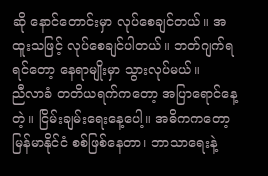ဆို နောင်တောင်းမှာ လုပ်စေချင်တယ်။ အထူးသဖြင့် လုပ်စေချင်ပါတယ်။ ဘတ်ဂျက်ရရင်တော့ နေရာမျိုးမှာ သွားလုပ်မယ်။
ညီလာခံ တတိယရက်ကတော့ အပြာရောင်နေ့တဲ့။ ငြိမ်းချမ်းရေးနေ့ပေါ့။ အဓိကကတော့ မြန်မာနိုင်ငံ စစ်ဖြစ်နေတာ၊ ဘာသာရေးနဲ့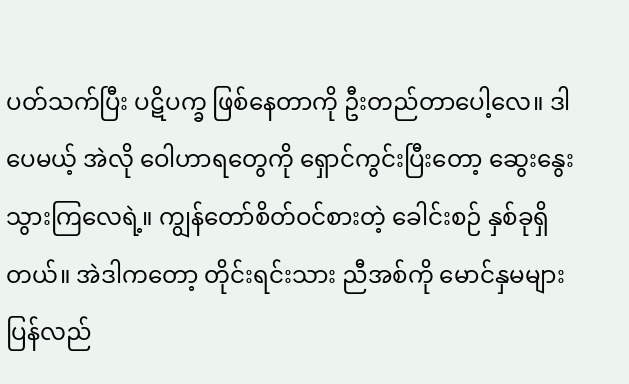ပတ်သက်ပြီး ပဋိပက္ခ ဖြစ်နေတာကို ဦးတည်တာပေါ့လေ။ ဒါပေမယ့် အဲလို ဝေါဟာရတွေကို ရှောင်ကွင်းပြီးတော့ ဆွေးနွေးသွားကြလေရဲ့။ ကျွန်တော်စိတ်ဝင်စားတဲ့ ခေါင်းစဉ် နှစ်ခုရှိတယ်။ အဲဒါကတော့ တိုင်းရင်းသား ညီအစ်ကို မောင်နှမများ ပြန်လည်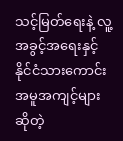သင့်မြတ်ရေးနဲ့ လူ့အခွင့်အရေးနှင့် နိုင်ငံသားကောင်း အမူအကျင့်များ ဆိုတဲ့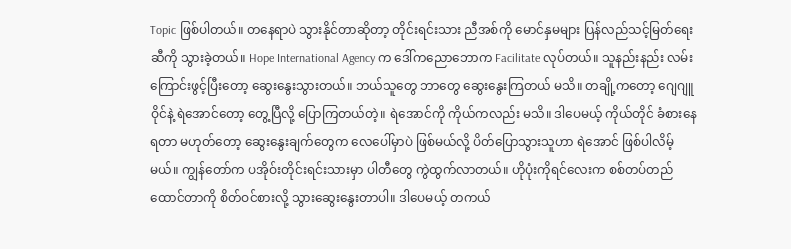Topic ဖြစ်ပါတယ်။ တနေရာပဲ သွားနိုင်တာဆိုတာ့ တိုင်းရင်းသား ညီအစ်ကို မောင်နှမများ ပြန်လည်သင့်မြတ်ရေး ဆီကို သွားခဲ့တယ်။ Hope International Agency က ဒေါ်ကညောဘောက Facilitate လုပ်တယ်။ သူနည်းနည်း လမ်းကြောင်းဖွင့်ပြီးတော့ ဆွေးနွေးသွားတယ်။ ဘယ်သူတွေ ဘာတွေ ဆွေးနွေးကြတယ် မသိ။ တချို့ကတော့ ဂျေဂျူဝိုင်နဲ့ ရဲအောင်တော့ တွေ့ပြီလို့ ပြောကြတယ်တဲ့။ ရဲအောင်ကို ကိုယ်ကလည်း မသိ။ ဒါပေမယ့် ကိုယ်တိုင် ခံစားနေရတာ မဟုတ်တော့ ဆွေးနွေးချက်တွေက လေပေါ်မှာပဲ ဖြစ်မယ်လို့ ပိတ်ပြောသွားသူဟာ ရဲအောင် ဖြစ်ပါလိမ့်မယ်။ ကျွန်တော်က ပအိုဝ်းတိုင်းရင်းသားမှာ ပါတီတွေ ကွဲထွက်လာတယ်။ ဟိုပုံးကိုရင်လေးက စစ်တပ်တည်ထောင်တာကို စိတ်ဝင်စားလို့ သွားဆွေးနွေးတာပါ။ ဒါပေမယ့် တကယ်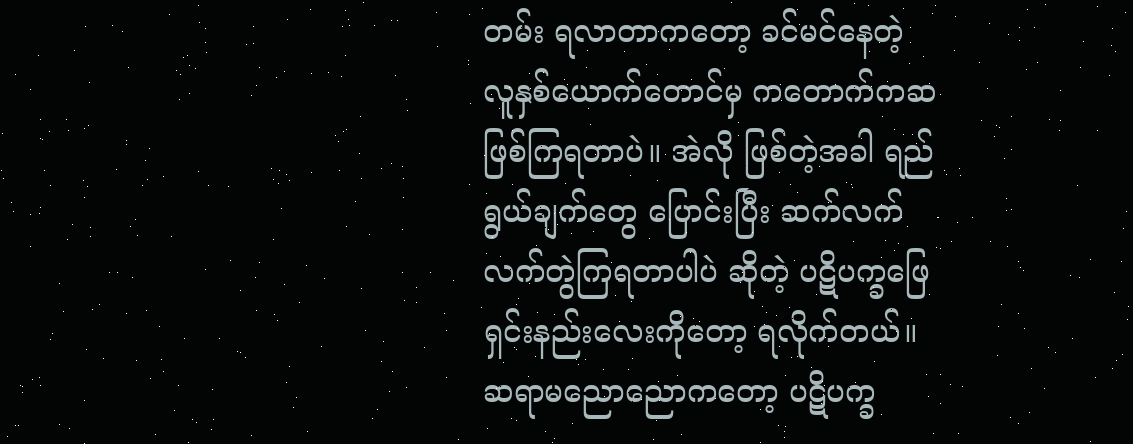တမ်း ရလာတာကတော့ ခင်မင်နေတဲ့ လူနှစ်ယောက်တောင်မှ ကတောက်ကဆ ဖြစ်ကြရတာပဲ။ အဲလို ဖြစ်တဲ့အခါ ရည်ရွယ်ချက်တွေ ပြောင်းပြီး ဆက်လက် လက်တွဲကြရတာပါပဲ ဆိုတဲ့ ပဋိပက္ခဖြေရှင်းနည်းလေးကိုတော့ ရလိုက်တယ်။ ဆရာမညောညောကတော့ ပဋိပက္ခ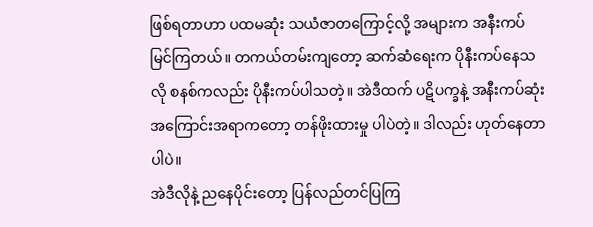ဖြစ်ရတာဟာ ပထမဆုံး သယံဇာတကြောင့်လို့ အများက အနီးကပ် မြင်ကြတယ်။ တကယ်တမ်းကျတော့ ဆက်ဆံရေးက ပိုနီးကပ်နေသလို စနစ်ကလည်း ပိုနီးကပ်ပါသတဲ့။ အဲဒီထက် ပဋိပက္ခနဲ့ အနီးကပ်ဆုံးအကြောင်းအရာကတော့ တန်ဖိုးထားမှု ပါပဲတဲ့။ ဒါလည်း ဟုတ်နေတာပါပဲ။
အဲဒီလိုနဲ့ ညနေပိုင်းတော့ ပြန်လည်တင်ပြကြ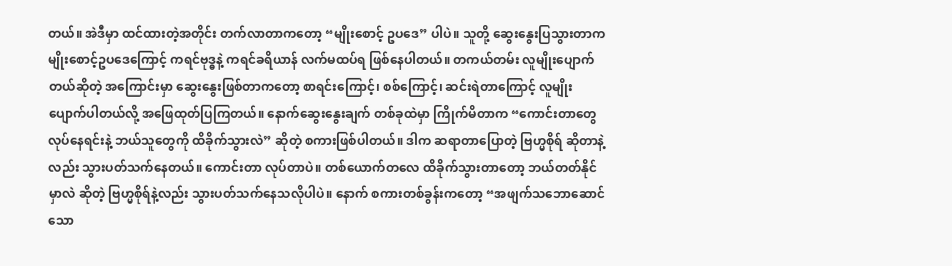တယ်။ အဲဒီမှာ ထင်ထားတဲ့အတိုင်း တက်လာတာကတော့ “မျိုးစောင့် ဥပဒေ” ပါပဲ။ သူတို့ ဆွေးနွေးပြသွားတာက မျိုးစောင့်ဥပဒေကြောင့် ကရင်ဗုဒ္ဓနဲ့ ကရင်ခရိယာန် လက်မထပ်ရ ဖြစ်နေပါတယ်။ တကယ်တမ်း လူမျိုးပျောက်တယ်ဆိုတဲ့ အကြောင်းမှာ ဆွေးနွေးဖြစ်တာကတော့ စာရင်းကြောင့်၊ စစ်ကြောင့်၊ ဆင်းရဲတာကြောင့် လူမျိုးပျောက်ပါတယ်လို့ အဖြေထုတ်ပြကြတယ်။ နောက်ဆွေးနွေးချက် တစ်ခုထဲမှာ ကြိုက်မိတာက “ကောင်းတာတွေ လုပ်နေရင်းနဲ့ ဘယ်သူတွေကို ထိခိုက်သွားလဲ” ဆိုတဲ့ စကားဖြစ်ပါတယ်။ ဒါက ဆရာတာပြောတဲ့ ဗြဟ္မစိုရ် ဆိုတာနဲ့လည်း သွားပတ်သက်နေတယ်။ ကောင်းတာ လုပ်တာပဲ။ တစ်ယောက်တလေ ထိခိုက်သွားတာတော့ ဘယ်တတ်နိုင်မှာလဲ ဆိုတဲ့ ဗြဟ္မစိုရ်နဲ့လည်း သွားပတ်သက်နေသလိုပါပဲ။ နောက် စကားတစ်ခွန်းကတော့ “အဖျက်သဘောဆောင်သော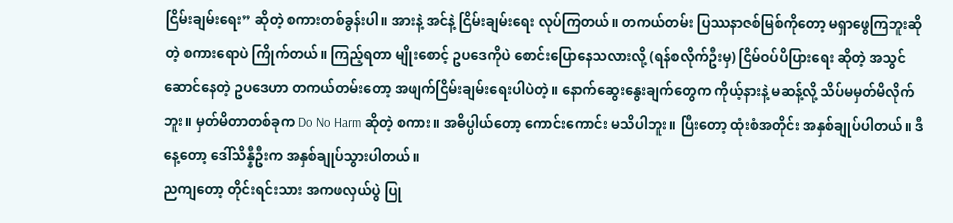ငြိမ်းချမ်းရေး” ဆိုတဲ့ စကားတစ်ခွန်းပါ။ အားနဲ့ အင်နဲ့ ငြိမ်းချမ်းရေး လုပ်ကြတယ်။ တကယ်တမ်း ပြဿနာဇစ်မြစ်ကိုတော့ မရှာဖွေကြဘူးဆိုတဲ့ စကားရောပဲ ကြိုက်တယ်။ ကြည့်ရတာ မျိုးစောင့် ဥပဒေကိုပဲ စောင်းပြောနေသလားလို့ (ရန်စလိုက်ဦးမှ) ငြိမ်ဝပ်ပိပြားရေး ဆိုတဲ့ အသွင်ဆောင်နေတဲ့ ဥပဒေဟာ တကယ်တမ်းတော့ အဖျက်ငြိမ်းချမ်းရေးပါပဲတဲ့။ နောက်ဆွေးနွေးချက်တွေက ကိုယ့်နားနဲ့ မဆန့်လို့ သိပ်မမှတ်မိလိုက်ဘူး။ မှတ်မိတာတစ်ခုက Do No Harm ဆိုတဲ့ စကား။ အဓိပ္ပါယ်တော့ ကောင်းကောင်း မသိပါဘူး။ ပြီးတော့ ထုံးစံအတိုင်း အနှစ်ချုပ်ပါတယ်။ ဒီနေ့တော့ ဒေါ်သိန္နီဦးက အနှစ်ချုပ်သွားပါတယ်။
ညကျတော့ တိုင်းရင်းသား အကဖလှယ်ပွဲ ပြု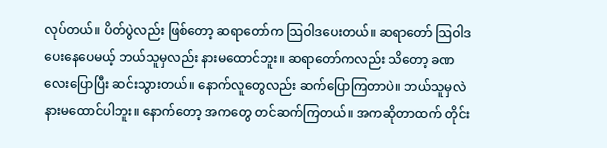လုပ်တယ်။ ပိတ်ပွဲလည်း ဖြစ်တော့ ဆရာတော်က သြဝါဒပေးတယ်။ ဆရာတော် သြဝါဒပေးနေပေမယ့် ဘယ်သူမှလည်း နားမထောင်ဘူး။ ဆရာတော်ကလည်း သိတော့ ခဏလေးပြောပြီး ဆင်းသွားတယ်။ နောက်လူတွေလည်း ဆက်ပြောကြတာပဲ။ ဘယ်သူမှလဲ နားမထောင်ပါဘူး။ နောက်တော့ အကတွေ တင်ဆက်ကြတယ်။ အကဆိုတာထက် တိုင်း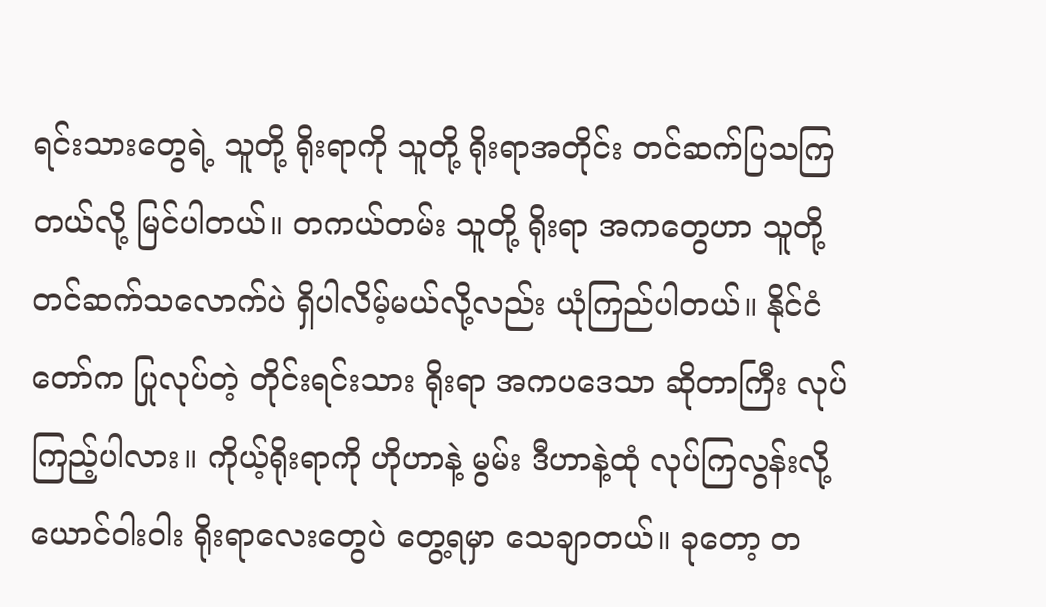ရင်းသားတွေရဲ့ သူတို့ ရိုးရာကို သူတို့ ရိုးရာအတိုင်း တင်ဆက်ပြသကြတယ်လို့ မြင်ပါတယ်။ တကယ်တမ်း သူတို့ ရိုးရာ အကတွေဟာ သူတို့ တင်ဆက်သလောက်ပဲ ရှိပါလိမ့်မယ်လို့လည်း ယုံကြည်ပါတယ်။ နိုင်ငံတော်က ပြုလုပ်တဲ့ တိုင်းရင်းသား ရိုးရာ အကပဒေသာ ဆိုတာကြီး လုပ်ကြည့်ပါလား။ ကိုယ့်ရိုးရာကို ဟိုဟာနဲ့ မွမ်း ဒီဟာနဲ့ထုံ လုပ်ကြလွန်းလို့ ယောင်ဝါးဝါး ရိုးရာလေးတွေပဲ တွေ့ရမှာ သေချာတယ်။ ခုတော့ တ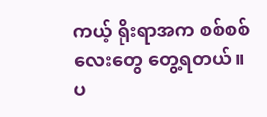ကယ့် ရိုးရာအက စစ်စစ်လေးတွေ တွေ့ရတယ်။ ပ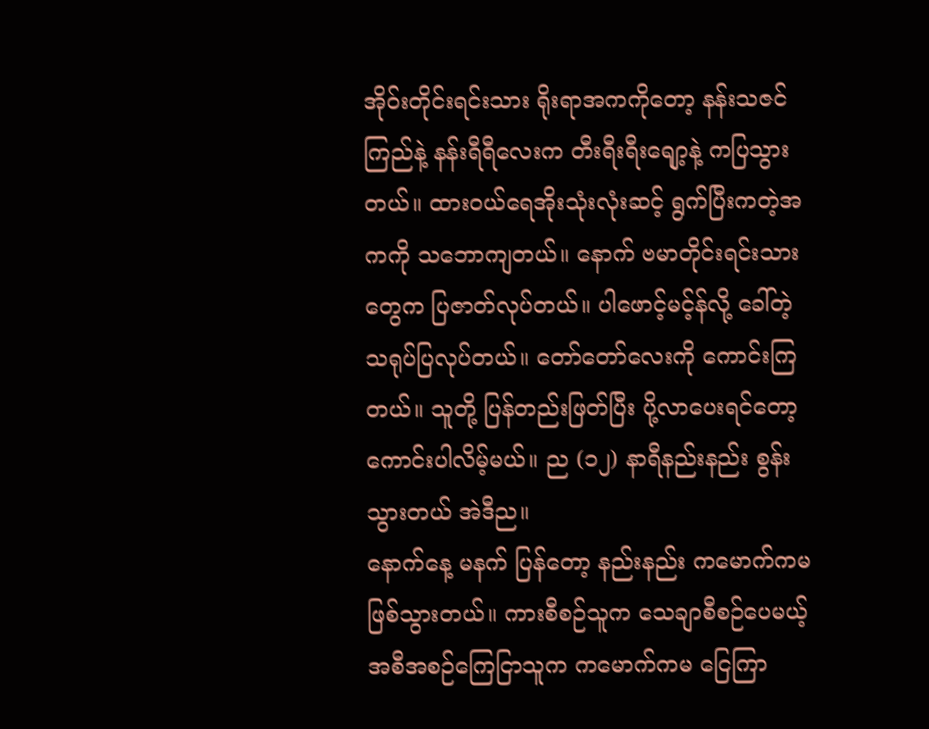အိုဝ်းတိုင်းရင်းသား ရိုးရာအကကိုတော့ နန်းသဇင်ကြည်နဲ့ နန်းရီရီလေးက တီးရီးရီးရျော့နဲ့ ကပြသွားတယ်။ ထားဝယ်ရေအိုးသုံးလုံးဆင့် ရွက်ပြီးကတဲ့အကကို သဘောကျတယ်။ နောက် ဗမာတိုင်းရင်းသားတွေက ပြဇာတ်လုပ်တယ်။ ပါဖောင့်မင့်န်လို့ ခေါ်တဲ့ သရုပ်ပြလုပ်တယ်။ တော်တော်လေးကို ကောင်းကြတယ်။ သူတို့ ပြန်တည်းဖြတ်ပြီး ပို့လာပေးရင်တော့ ကောင်းပါလိမ့်မယ်။ ည (၁၂) နာရီနည်းနည်း စွန်းသွားတယ် အဲဒီည။
နောက်နေ့ မနက် ပြန်တော့ နည်းနည်း ကမောက်ကမ ဖြစ်သွားတယ်။ ကားစီစဉ်သူက သေချာစီစဉ်ပေမယ့် အစီအစဉ်ကြေငြာသူက ကမောက်ကမ ငြေကြာ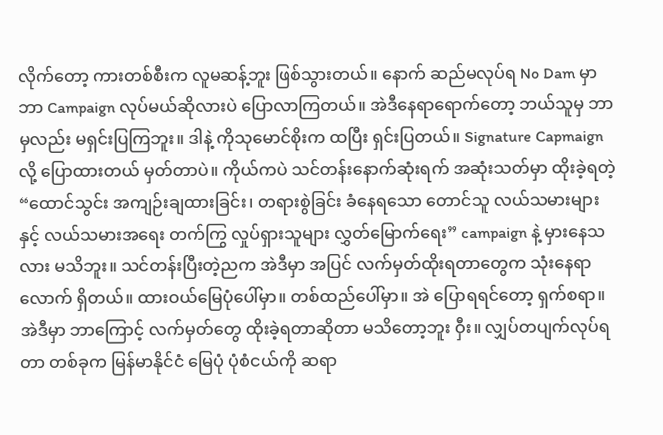လိုက်တော့ ကားတစ်စီးက လူမဆန့်ဘူး ဖြစ်သွားတယ်။ နောက် ဆည်မလုပ်ရ No Dam မှာ ဘာ Campaign လုပ်မယ်ဆိုလားပဲ ပြောလာကြတယ်။ အဲဒီနေရာရောက်တော့ ဘယ်သူမှ ဘာမှလည်း မရှင်းပြကြဘူး။ ဒါနဲ့ ကိုသုမောင်စိုးက ထပြီး ရှင်းပြတယ်။ Signature Capmaign လို့ ပြောထားတယ် မှတ်တာပဲ။ ကိုယ်ကပဲ သင်တန်းနောက်ဆုံးရက် အဆုံးသတ်မှာ ထိုးခဲ့ရတဲ့ “ထောင်သွင်း အကျဉ်းချထားခြင်း၊ တရားစွဲခြင်း ခံနေရသော တောင်သူ လယ်သမားများနှင့် လယ်သမားအရေး တက်ကြွ လှုပ်ရှားသူများ လွှတ်မြောက်ရေး” campaign နဲ့ မှားနေသလား မသိဘူး။ သင်တန်းပြီးတဲ့ညက အဲဒီမှာ အပြင် လက်မှတ်ထိုးရတာတွေက သုံးနေရာလောက် ရှိတယ်။ ထားဝယ်မြေပုံပေါ်မှာ။ တစ်ထည်ပေါ်မှာ။ အဲ ပြောရရင်တော့ ရှက်စရာ။ အဲဒီမှာ ဘာကြောင့် လက်မှတ်တွေ ထိုးခဲ့ရတာဆိုတာ မသိတော့ဘူး ဝှီး။ လျှပ်တပျက်လုပ်ရတာ တစ်ခုက မြန်မာနိုင်ငံ မြေပုံ ပုံစံငယ်ကို ဆရာ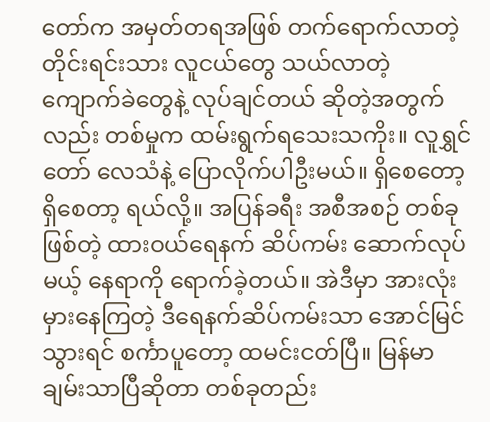တော်က အမှတ်တရအဖြစ် တက်ရောက်လာတဲ့ တိုင်းရင်းသား လူငယ်တွေ သယ်လာတဲ့ ကျောက်ခဲတွေနဲ့ လုပ်ချင်တယ် ဆိုတဲ့အတွက်လည်း တစ်မှုက ထမ်းရွက်ရသေးသကိုး။ လူရွှင်တော် လေသံနဲ့ ပြောလိုက်ပါဦးမယ်။ ရှိစေတော့ ရှိစေတာ့ ရယ်လို့။ အပြန်ခရီး အစီအစဉ် တစ်ခု ဖြစ်တဲ့ ထားဝယ်ရေနက် ဆိပ်ကမ်း ဆောက်လုပ်မယ့် နေရာကို ရောက်ခဲ့တယ်။ အဲဒီမှာ အားလုံးမှားနေကြတဲ့ ဒီရေနက်ဆိပ်ကမ်းသာ အောင်မြင်သွားရင် စင်္ကာပူတော့ ထမင်းငတ်ပြီ။ မြန်မာ ချမ်းသာပြီဆိုတာ တစ်ခုတည်း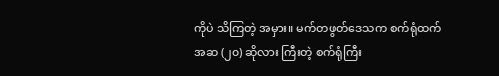ကိုပဲ သိကြတဲ့ အမှား။ မက်တဖွတ်ဒေသက စက်ရုံထက် အဆ (၂၀) ဆိုလား ကြီးတဲ့ စက်ရုံကြီး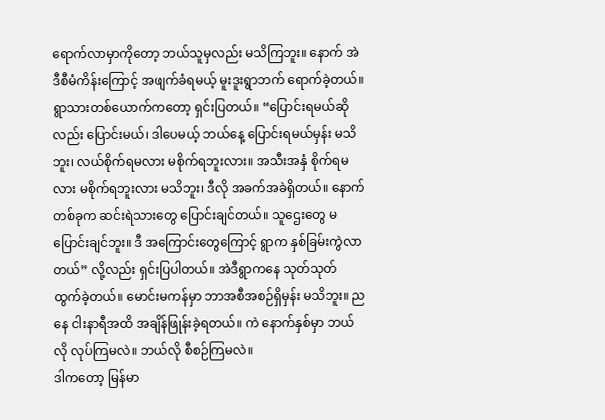ရောက်လာမှာကိုတော့ ဘယ်သူမှလည်း မသိကြဘူး။ နောက် အဲဒီစီမံကိန်းကြောင့် အဖျက်ခံရမယ့် မူးဒူးရွာဘက် ရောက်ခဲ့တယ်။ ရွာသားတစ်ယောက်ကတော့ ရှင်းပြတယ်။ “ပြောင်းရမယ်ဆိုလည်း ပြောင်းမယ်၊ ဒါပေမယ့် ဘယ်နေ့ ပြောင်းရမယ်မှန်း မသိဘူး၊ လယ်စိုက်ရမလား မစိုက်ရဘူးလား။ အသီးအနှံ စိုက်ရမလား မစိုက်ရဘူးလား မသိဘူး၊ ဒီလို အခက်အခဲရှိတယ်။ နောက်တစ်ခုက ဆင်းရဲသားတွေ ပြောင်းချင်တယ်။ သူဌေးတွေ မပြောင်းချင်ဘူး။ ဒီ အကြောင်းတွေကြောင့် ရွာက နှစ်ခြမ်းကွဲလာတယ်” လို့လည်း ရှင်းပြပါတယ်။ အဲဒီရွာကနေ သုတ်သုတ် ထွက်ခဲ့တယ်။ မောင်းမကန်မှာ ဘာအစီအစဉ်ရှိမှန်း မသိဘူး။ ညနေ ငါးနာရီအထိ အချိန်ဖြုန်းခဲ့ရတယ်။ ကဲ နောက်နှစ်မှာ ဘယ်လို လုပ်ကြမလဲ။ ဘယ်လို စီစဉ်ကြမလဲ။
ဒါကတော့ မြန်မာ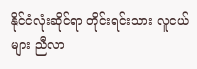နိုင်ငံလုံးဆိုင်ရာ တိုင်းရင်းသား လူငယ်များ ညီလာ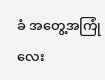ခံ အတွေ့အကြုံလေး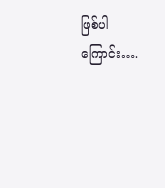ဖြစ်ပါကြောင်း….